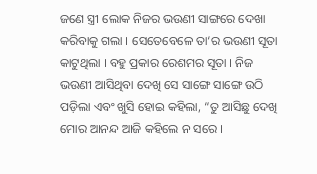ଜଣେ ସ୍ତ୍ରୀ ଲୋକ ନିଜର ଭଉଣୀ ସାଙ୍ଗରେ ଦେଖା କରିବାକୁ ଗଲା । ସେତେବେଳେ ତା‘ର ଭଉଣୀ ସୂତା କାଟୁଥିଲା । ବହୁ ପ୍ରକାର ରେଶମର ସୂତା । ନିଜ ଭଉଣୀ ଆସିଥିବା ଦେଖି ସେ ସାଙ୍ଗେ ସାଙ୍ଗେ ଉଠି ପଡ଼ିଲା ଏବଂ ଖୁସି ହୋଇ କହିଲା, “ତୁ ଆସିଛୁ ଦେଖି ମୋର ଆନନ୍ଦ ଆଜି କହିଲେ ନ ସରେ ।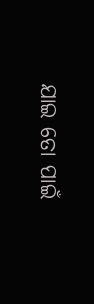ଯାଇ ତୋ ପାଇଁ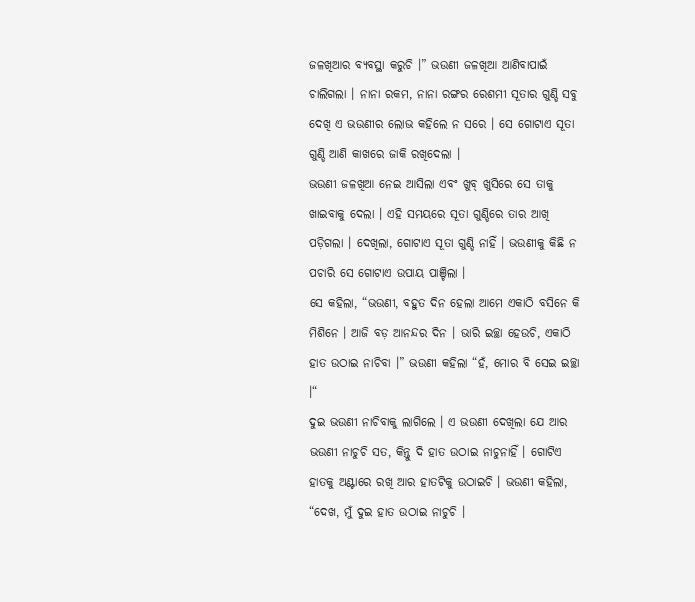ଜଳଖିଆର ବ୍ୟବସ୍ଥା କରୁଚି ।” ଭଉଣୀ ଜଳଖିଆ ଆଣିବାପାଇଁ ଚାଲିଗଲା । ନାନା ରକମ, ନାନା ରଙ୍ଗର ରେଶମୀ ସୂତାର ଗୁଣ୍ଡି ସବୁ ଦେଖି ଏ ଭଉଣୀର ଲୋଭ କହିଲେ ନ ସରେ । ସେ ଗୋଟାଏ ସୂତା ଗୁଣ୍ଡି ଆଣି କାଖରେ ଜାକି ରଖିଦେଲା ।
ଭଉଣୀ ଜଳଖିଆ ନେଇ ଆସିଲା ଏବଂ ଖୁବ୍ ଖୁସିରେ ସେ ତାକୁ ଖାଇବାକୁ ଦେଲା । ଏହି ସମୟରେ ସୂତା ଗୁଣ୍ଡିରେ ତାର ଆଖି ପଡ଼ିଗଲା । ଦେଖିଲା, ଗୋଟାଏ ସୂତା ଗୁଣ୍ଡି ନାହିଁ । ଭଉଣୀକୁ କିଛି ନ ପଚାରି ସେ ଗୋଟାଏ ଉପାୟ ପାଞ୍ଚିଲା ।
ସେ କହିଲା, “ଭଉଣୀ, ବହୁତ ଦିନ ହେଲା ଆମେ ଏକାଠି ବସିନେ କି ମିଶିନେ । ଆଜି ବଡ଼ ଆନନ୍ଦର ଦିନ । ଭାରି ଇଚ୍ଛା ହେଉଚି, ଏକାଠି ହାତ ଉଠାଇ ନାଚିବା ।” ଭଉଣୀ କହିଲା “ହଁ, ମୋର ବି ସେଇ ଇଚ୍ଛା ।“
ଦୁଇ ଭଉଣୀ ନାଚିବାକୁ ଲାଗିଲେ । ଏ ଭଉଣୀ ଦେଖିଲା ଯେ ଆର ଭଉଣୀ ନାଚୁଚି ସତ, କିନ୍ତୁ ଦି ହାତ ଉଠାଇ ନାଚୁନାହିଁ । ଗୋଟିଏ ହାତକୁ ଅଣ୍ଟାରେ ରଖି ଆର ହାତଟିକୁ ଉଠାଇଚି । ଭଉଣୀ କହିଲା, “ଦେଖ, ମୁଁ ଦୁଇ ହାତ ଉଠାଇ ନାଚୁଚି ।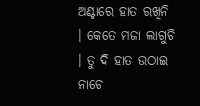ଅଣ୍ଟାରେ ହାତ ରଖିନି । କେତେ ମଜା ଲାଗୁଚି । ତୁ ଦି ହାତ ଉଠାଇ ନାଚେ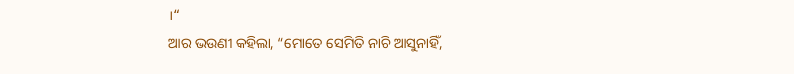।“
ଆର ଭଉଣୀ କହିଲା, “ମୋତେ ସେମିତି ନାଚି ଆସୁନାହିଁ,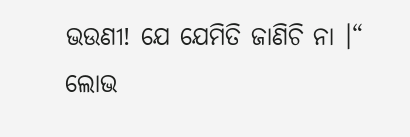ଭଉଣୀ! ଯେ ଯେମିତି ଜାଣିଚି ନା ।“
ଲୋଭ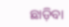ଛାଡ଼ିବା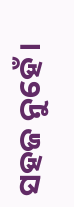ସହଜ ନୁହେଁ ।